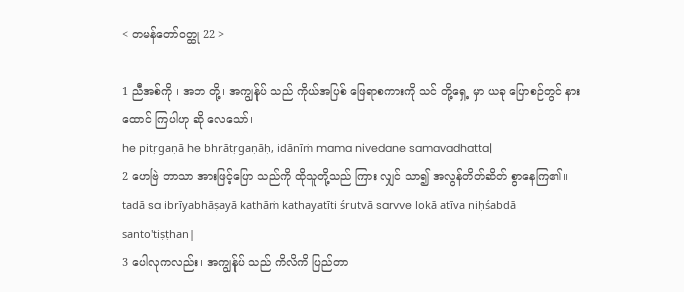< တမန်တော်ဝတ္ထု 22 >

1 ညီအစ်ကို ၊ အဘ တို့၊ အကျွန်ုပ် သည် ကိုယ်အပြစ် ဖြေရာစကားကို သင် တို့ရှေ့ မှာ ယခု ပြောစဉ်တွင် နားထောင် ကြပါဟု ဆို လေသော်၊
he pitṛgaṇā he bhrātṛgaṇāḥ, idānīṁ mama nivedane samavadhatta|
2 ဟေဗြဲ ဘာသာ အားဖြင့်ပြော သည်ကို ထိုသူတို့သည် ကြား လျှင် သာ၍ အလွန်တိတ်ဆိတ် စွာနေကြ၏။
tadā sa ibrīyabhāṣayā kathāṁ kathayatīti śrutvā sarvve lokā atīva niḥśabdā santo'tiṣṭhan|
3 ပေါလုကလည်း၊ အကျွန်ုပ် သည် ကိလိကိ ပြည်တာ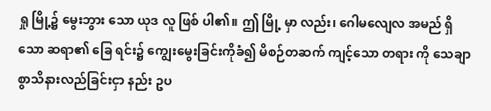ရှု မြို့၌ မွေးဘွား သော ယုဒ လူ ဖြစ် ပါ၏။ ဤ မြို့ မှာ လည်း၊ ဂေါမလျေလ အမည် ရှိသော ဆရာ၏ ခြေ ရင်း၌ ကျွေးမွေးခြင်းကိုခံ၍ မိစဉ်တဆက် ကျင့်သော တရား ကို သေချာ စွာသိနားလည်ခြင်းငှာ နည်း ဥပ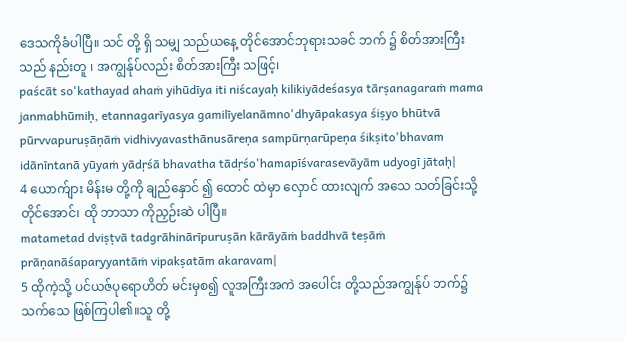ဒေသကိုခံပါပြီ။ သင် တို့ ရှိ သမျှ သည်ယနေ့ တိုင်အောင်ဘုရားသခင် ဘက် ၌ စိတ်အားကြီးသည် နည်းတူ ၊ အကျွန်ုပ်လည်း စိတ်အားကြီး သဖြင့်၊
paścāt so'kathayad ahaṁ yihūdīya iti niścayaḥ kilikiyādeśasya tārṣanagaraṁ mama janmabhūmiḥ, etannagarīyasya gamilīyelanāmno'dhyāpakasya śiṣyo bhūtvā pūrvvapuruṣāṇāṁ vidhivyavasthānusāreṇa sampūrṇarūpeṇa śikṣito'bhavam idānīntanā yūyaṁ yādṛśā bhavatha tādṛśo'hamapīśvarasevāyām udyogī jātaḥ|
4 ယောက်ျား မိန်းမ တို့ကို ချည်နှောင် ၍ ထောင် ထဲမှာ လှောင် ထားလျက် အသေ သတ်ခြင်းသို့ တိုင်အောင်၊ ထို ဘာသာ ကိုညှဉ်းဆဲ ပါပြီ။
matametad dviṣṭvā tadgrāhinārīpuruṣān kārāyāṁ baddhvā teṣāṁ prāṇanāśaparyyantāṁ vipakṣatām akaravam|
5 ထိုကဲ့သို့ ပင်ယဇ်ပုရောဟိတ် မင်းမှစ၍ လူအကြီးအကဲ အပေါင်း တို့သည်အကျွန်ုပ် ဘက်၌သက်သေ ဖြစ်ကြပါ၏။သူ တို့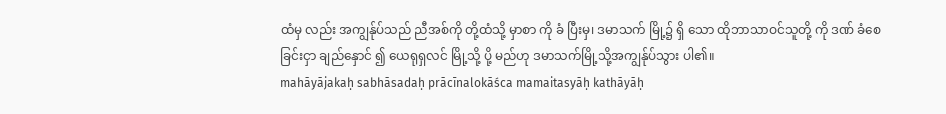ထံမှ လည်း အကျွန်ုပ်သည် ညီအစ်ကို တို့ထံသို့ မှာစာ ကို ခံ ပြီးမှ၊ ဒမာသက် မြို့၌ ရှိ သော ထိုဘာသာဝင်သူတို့ ကို ဒဏ် ခံစေခြင်းငှာ ချည်နှောင် ၍ ယေရုရှလင် မြို့သို့ ပို့ မည်ဟု ဒမာသက်မြို့သို့အကျွန်ုပ်သွား ပါ၏။
mahāyājakaḥ sabhāsadaḥ prācīnalokāśca mamaitasyāḥ kathāyāḥ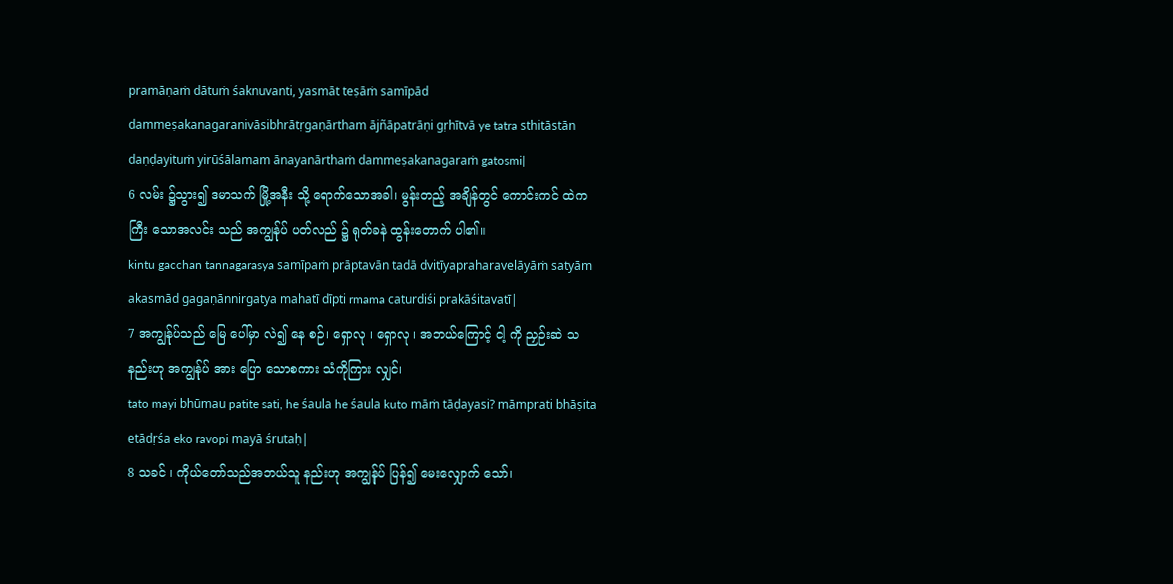pramāṇaṁ dātuṁ śaknuvanti, yasmāt teṣāṁ samīpād dammeṣakanagaranivāsibhrātṛgaṇārtham ājñāpatrāṇi gṛhītvā ye tatra sthitāstān daṇḍayituṁ yirūśālamam ānayanārthaṁ dammeṣakanagaraṁ gatosmi|
6 လမ်း ၌သွား၍ ဒမာသက် မြို့အနီး သို့ ရောက်သောအခါ၊ မွန်းတည့် အချိန်တွင် ကောင်းကင် ထဲက ကြီး သောအလင်း သည် အကျွန်ုပ် ပတ်လည် ၌ ရုတ်ခနဲ ထွန်းတောက် ပါ၏။
kintu gacchan tannagarasya samīpaṁ prāptavān tadā dvitīyapraharavelāyāṁ satyām akasmād gagaṇānnirgatya mahatī dīpti rmama caturdiśi prakāśitavatī|
7 အကျွန်ုပ်သည် မြေ ပေါ်မှာ လဲ၍ နေ စဉ်၊ ရှောလု ၊ ရှောလု ၊ အဘယ်ကြောင့် ငါ့ ကို ညှဉ်းဆဲ သနည်းဟု အကျွန်ုပ် အား ပြော သောစကား သံကိုကြား လျှင်၊
tato mayi bhūmau patite sati, he śaula he śaula kuto māṁ tāḍayasi? māmprati bhāṣita etādṛśa eko ravopi mayā śrutaḥ|
8 သခင် ၊ ကိုယ်တော်သည်အဘယ်သူ နည်းဟု အကျွန်ုပ် ပြန်၍ မေးလျှောက် သော်၊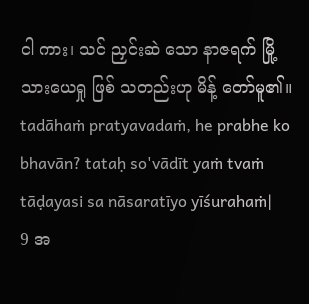ငါ ကား၊ သင် ညှင်းဆဲ သော နာဇရက် မြို့သားယေရှု ဖြစ် သတည်းဟု မိန့် တော်မူ၏။
tadāhaṁ pratyavadaṁ, he prabhe ko bhavān? tataḥ so'vādīt yaṁ tvaṁ tāḍayasi sa nāsaratīyo yīśurahaṁ|
9 အ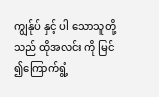ကျွန်ုပ် နှင့် ပါ သောသူတို့သည် ထိုအလင်း ကို မြင် ၍ကြောက်ရွံ့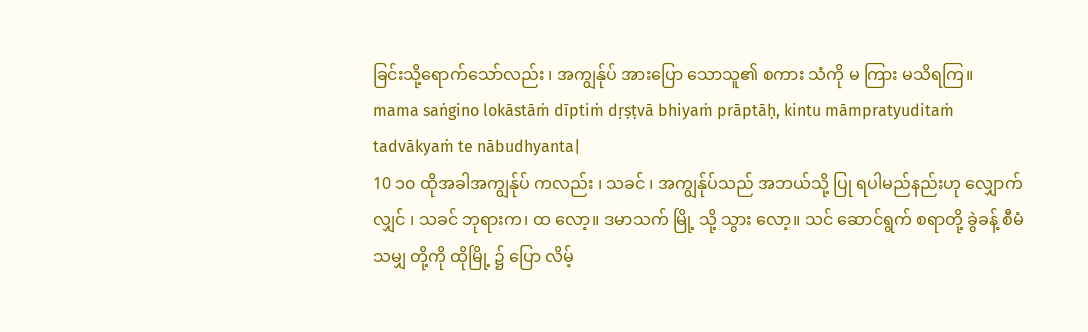ခြင်းသို့ရောက်သော်လည်း ၊ အကျွန်ုပ် အားပြော သောသူ၏ စကား သံကို မ ကြား မသိရကြ။
mama saṅgino lokāstāṁ dīptiṁ dṛṣṭvā bhiyaṁ prāptāḥ, kintu māmpratyuditaṁ tadvākyaṁ te nābudhyanta|
10 ၁၀ ထိုအခါအကျွန်ုပ် ကလည်း ၊ သခင် ၊ အကျွန်ုပ်သည် အဘယ်သို့ ပြု ရပါမည်နည်းဟု လျှောက် လျှင် ၊ သခင် ဘုရားက၊ ထ လော့။ ဒမာသက် မြို့ သို့ သွား လော့။ သင် ဆောင်ရွက် စရာတို့ ခွဲခန့် စီမံသမျှ တို့ကို ထိုမြို့ ၌ ပြော လိမ့်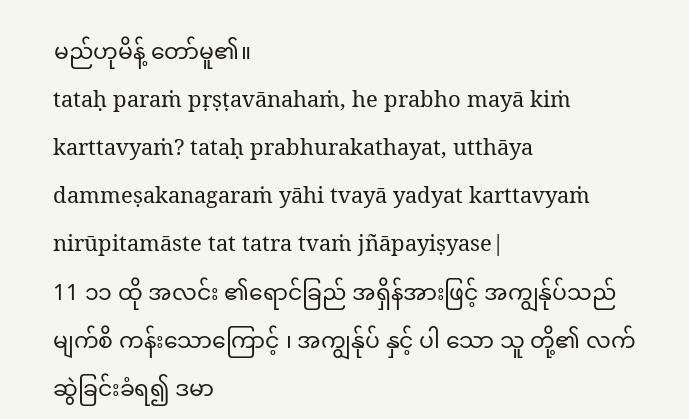မည်ဟုမိန့် တော်မူ၏။
tataḥ paraṁ pṛṣṭavānahaṁ, he prabho mayā kiṁ karttavyaṁ? tataḥ prabhurakathayat, utthāya dammeṣakanagaraṁ yāhi tvayā yadyat karttavyaṁ nirūpitamāste tat tatra tvaṁ jñāpayiṣyase|
11 ၁၁ ထို အလင်း ၏ရောင်ခြည် အရှိန်အားဖြင့် အကျွန်ုပ်သည် မျက်စိ ကန်းသောကြောင့် ၊ အကျွန်ုပ် နှင့် ပါ သော သူ တို့၏ လက် ဆွဲခြင်းခံရ၍ ဒမာ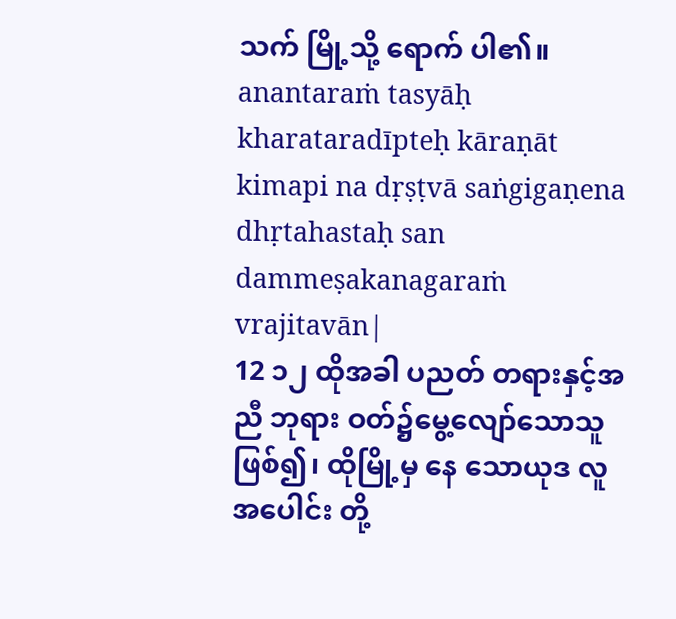သက် မြို့သို့ ရောက် ပါ၏။
anantaraṁ tasyāḥ kharataradīpteḥ kāraṇāt kimapi na dṛṣṭvā saṅgigaṇena dhṛtahastaḥ san dammeṣakanagaraṁ vrajitavān|
12 ၁၂ ထိုအခါ ပညတ် တရားနှင့်အညီ ဘုရား ဝတ်၌မွေ့လျော်သောသူ ဖြစ်၍၊ ထိုမြို့မှ နေ သောယုဒ လူ အပေါင်း တို့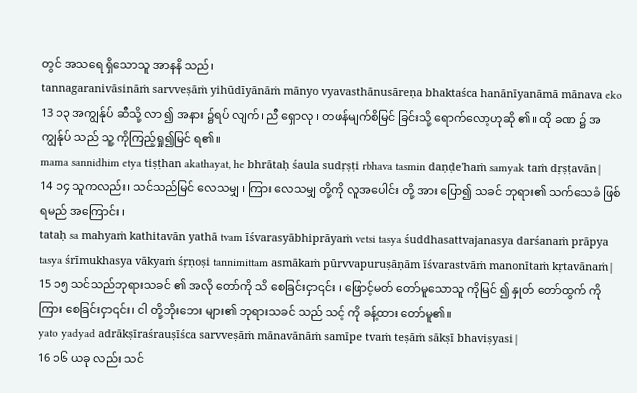တွင် အသရေ ရှိသောသူ အာနနိ သည်၊
tannagaranivāsināṁ sarvveṣāṁ yihūdīyānāṁ mānyo vyavasthānusāreṇa bhaktaśca hanānīyanāmā mānava eko
13 ၁၃ အကျွန်ုပ် ဆီသို့ လာ ၍ အနား ၌ရပ် လျက်၊ ညီ ရှောလု ၊ တဖန်မျက်စိမြင် ခြင်းသို့ ရောက်လော့ဟုဆို ၏။ ထို ခဏ ၌ အကျွန်ုပ် သည် သူ့ ကိုကြည့်ရှု၍မြင် ရ၏။
mama sannidhim etya tiṣṭhan akathayat, he bhrātaḥ śaula sudṛṣṭi rbhava tasmin daṇḍe'haṁ samyak taṁ dṛṣṭavān|
14 ၁၄ သူကလည်း၊ သင်သည်မြင် လေသမျှ ၊ ကြား လေသမျှ တို့ကို လူအပေါင်း တို့ အား ပြော၍ သခင် ဘုရား၏ သက်သေခံ ဖြစ် ရမည် အကြောင်း ၊
tataḥ sa mahyaṁ kathitavān yathā tvam īśvarasyābhiprāyaṁ vetsi tasya śuddhasattvajanasya darśanaṁ prāpya tasya śrīmukhasya vākyaṁ śṛṇoṣi tannimittam asmākaṁ pūrvvapuruṣāṇām īśvarastvāṁ manonītaṁ kṛtavānaṁ|
15 ၁၅ သင်သည်ဘုရားသခင် ၏ အလို တော်ကို သိ စေခြင်းငှာ၎င်း ၊ ဖြောင့်မတ် တော်မူသောသူ ကိုမြင် ၍ နှုတ် တော်ထွက် ကို ကြား စေခြင်းငှာ၎င်း၊ ငါ တို့ဘိုးဘေး များ၏ ဘုရားသခင် သည် သင့် ကို ခန့်ထား တော်မူ၏။
yato yadyad adrākṣīraśrauṣīśca sarvveṣāṁ mānavānāṁ samīpe tvaṁ teṣāṁ sākṣī bhaviṣyasi|
16 ၁၆ ယခု လည်း သင်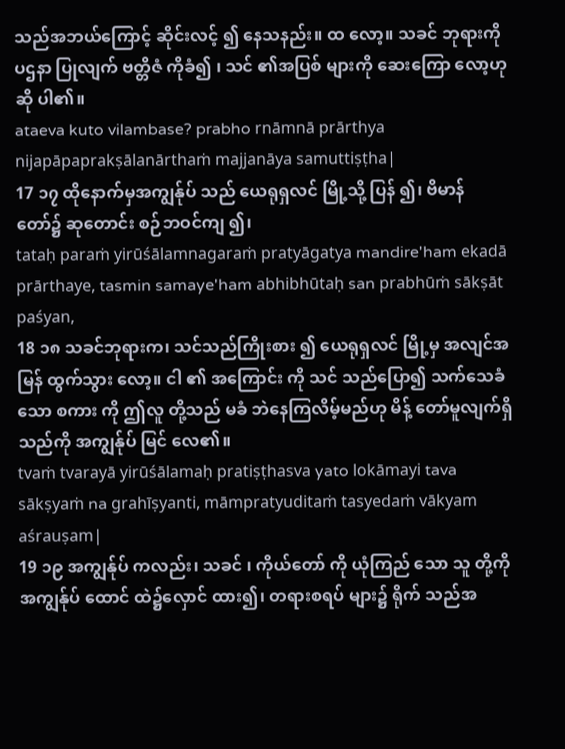သည်အဘယ်ကြောင့် ဆိုင်းလင့် ၍ နေသနည်း။ ထ လော့။ သခင် ဘုရားကို ပဌနာ ပြုလျက် ဗတ္တိဇံ ကိုခံ၍ ၊ သင် ၏အပြစ် များကို ဆေးကြော လော့ဟု ဆို ပါ၏။
ataeva kuto vilambase? prabho rnāmnā prārthya nijapāpaprakṣālanārthaṁ majjanāya samuttiṣṭha|
17 ၁၇ ထိုနောက်မှအကျွန်ုပ် သည် ယေရုရှလင် မြို့သို့ ပြန် ၍၊ ဗိမာန် တော်၌ ဆုတောင်း စဉ်ဘဝင်ကျ ၍၊
tataḥ paraṁ yirūśālamnagaraṁ pratyāgatya mandire'ham ekadā prārthaye, tasmin samaye'ham abhibhūtaḥ san prabhūṁ sākṣāt paśyan,
18 ၁၈ သခင်ဘုရားက၊ သင်သည်ကြိုးစား ၍ ယေရုရှလင် မြို့မှ အလျင်အမြန် ထွက်သွား လော့။ ငါ ၏ အကြောင်း ကို သင် သည်ပြော၍ သက်သေခံ သော စကား ကို ဤလူ တို့သည် မခံ ဘဲနေကြလိမ့်မည်ဟု မိန့် တော်မူလျက်ရှိသည်ကို အကျွန်ုပ် မြင် လေ၏။
tvaṁ tvarayā yirūśālamaḥ pratiṣṭhasva yato lokāmayi tava sākṣyaṁ na grahīṣyanti, māmpratyuditaṁ tasyedaṁ vākyam aśrauṣam|
19 ၁၉ အကျွန်ုပ် ကလည်း၊ သခင် ၊ ကိုယ်တော် ကို ယုံကြည် သော သူ တို့ကို အကျွန်ုပ် ထောင် ထဲ၌လှောင် ထား၍၊ တရားစရပ် များ၌ ရိုက် သည်အ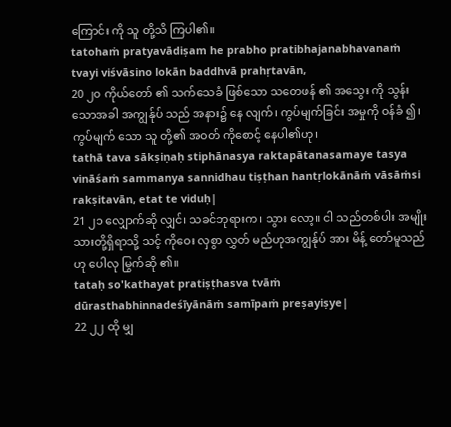ကြောင်း ကို သူ တို့သိ ကြပါ၏။
tatohaṁ pratyavādiṣam he prabho pratibhajanabhavanaṁ tvayi viśvāsino lokān baddhvā prahṛtavān,
20 ၂၀ ကိုယ်တော် ၏ သက်သေခံ ဖြစ်သော သတေဖန် ၏ အသွေး ကို သွန်း သောအခါ အကျွန်ုပ် သည် အနား၌ နေ လျက်၊ ကွပ်မျက်ခြင်း အမှုကို ဝန်ခံ ၍၊ ကွပ်မျက် သော သူ တို့၏ အဝတ် ကိုစောင့် နေပါ၏ဟု၊
tathā tava sākṣiṇaḥ stiphānasya raktapātanasamaye tasya vināśaṁ sammanya sannidhau tiṣṭhan hantṛlokānāṁ vāsāṁsi rakṣitavān, etat te viduḥ|
21 ၂၁ လျှောက်ဆို လျှင်၊ သခင်ဘုရားက၊ သွား လော့။ ငါ သည်တစ်ပါး အမျိုးသားတို့ရှိရာသို့ သင့် ကိုဝေး လှစွာ လွှတ် မည်ဟုအကျွန်ုပ် အား မိန့် တော်မူသည်ဟု ပေါလု မြွက်ဆို ၏။
tataḥ so'kathayat pratiṣṭhasva tvāṁ dūrasthabhinnadeśīyānāṁ samīpaṁ preṣayiṣye|
22 ၂၂ ထို မျှ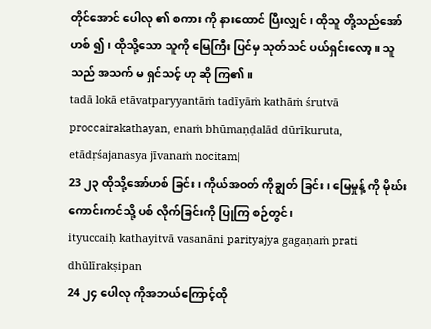တိုင်အောင် ပေါလု ၏ စကား ကို နားထောင် ပြီးလျှင် ၊ ထိုသူ တို့သည်အော်ဟစ် ၍ ၊ ထိုသို့သော သူကို မြေကြီး ပြင်မှ သုတ်သင် ပယ်ရှင်းလော့။ သူ သည် အသက် မ ရှင်သင့် ဟု ဆို ကြ၏။
tadā lokā etāvatparyyantāṁ tadīyāṁ kathāṁ śrutvā proccairakathayan, enaṁ bhūmaṇḍalād dūrīkuruta, etādṛśajanasya jīvanaṁ nocitam|
23 ၂၃ ထိုသို့အော်ဟစ် ခြင်း၊ ကိုယ်အဝတ် ကိုချွတ် ခြင်း၊ မြေမှုန့် ကို မိုဃ်း ကောင်းကင်သို့ ပစ် လိုက်ခြင်းကို ပြုကြ စဉ်တွင်၊
ityuccaiḥ kathayitvā vasanāni parityajya gagaṇaṁ prati dhūlīrakṣipan
24 ၂၄ ပေါလု ကိုအဘယ်ကြောင့်ထို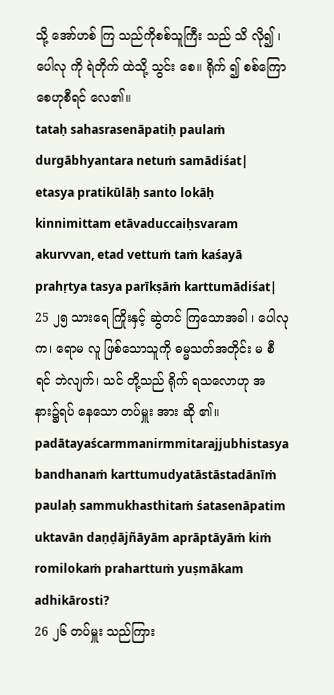သို့ အော်ဟစ် ကြ သည်ကိုစစ်သူကြီး သည် သိ လို၍ ၊ ပေါလု ကို ရဲတိုက် ထဲသို့ သွင်း စေ။ ရိုက် ၍ စစ်ကြော စေဟုစီရင် လေ၏။
tataḥ sahasrasenāpatiḥ paulaṁ durgābhyantara netuṁ samādiśat| etasya pratikūlāḥ santo lokāḥ kinnimittam etāvaduccaiḥsvaram akurvvan, etad vettuṁ taṁ kaśayā prahṛtya tasya parīkṣāṁ karttumādiśat|
25 ၂၅ သားရေ ကြိုးနှင့် ဆွဲတင် ကြသောအခါ ၊ ပေါလု က၊ ရောမ လူ ဖြစ်သောသူကို ဓမ္မသတ်အတိုင်း မ စီရင် ဘဲလျက်၊ သင် တို့သည် ရိုက် ရသလောဟု အနား၌ရပ် နေသော တပ်မှူး အား ဆို ၏။
padātayaścarmmanirmmitarajjubhistasya bandhanaṁ karttumudyatāstāstadānīṁ paulaḥ sammukhasthitaṁ śatasenāpatim uktavān daṇḍājñāyām aprāptāyāṁ kiṁ romilokaṁ praharttuṁ yuṣmākam adhikārosti?
26 ၂၆ တပ်မှူး သည်ကြား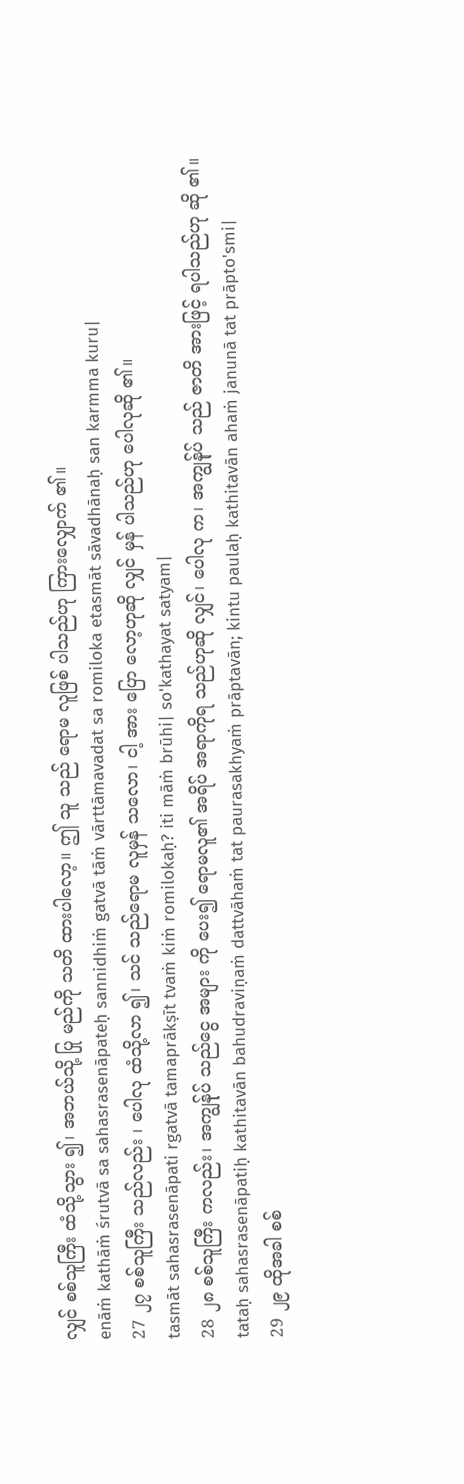လျှင် စစ်သူကြီး ထံသို့သွား ၍၊ အဘယ်သို့ ပြု မည်ကို သတိ ထားပါလော့။ ဤ သူ သည် ရောမ လူဖြစ် ပါသည်ဟု ကြားလျှောက် ၏။
enāṁ kathāṁ śrutvā sa sahasrasenāpateḥ sannidhiṁ gatvā tāṁ vārttāmavadat sa romiloka etasmāt sāvadhānaḥ san karmma kuru|
27 ၂၇ စစ်သူကြီး သည်လည်း ၊ ပေါလု ထံသို့လာ ၍၊ သင် သည်ရောမ လူမှန် သလော၊ ငါ့ အား ပြော လော့ဟုဆို လျှင် မှန် ပါသည်ဟု ပေါလုဆို ၏။
tasmāt sahasrasenāpati rgatvā tamaprākṣīt tvaṁ kiṁ romilokaḥ? iti māṁ brūhi| so'kathayat satyam|
28 ၂၈ စစ်သူကြီး ကလည်း၊ အကျွန်ုပ် သည်ငွေ အများ ကို ပေး၍ ရောမလူ၏ အရိပ် အရာကိုရ သည်ဟုဆို လျှင်၊ ပေါလု က၊ အကျွန်ုပ် သည် ဇာတိ အားဖြင့် ရပါသည်ဟု ဆို ၏။
tataḥ sahasrasenāpatiḥ kathitavān bahudraviṇaṁ dattvāhaṁ tat paurasakhyaṁ prāptavān; kintu paulaḥ kathitavān ahaṁ janunā tat prāpto'smi|
29 ၂၉ ထိုအခါ စစ်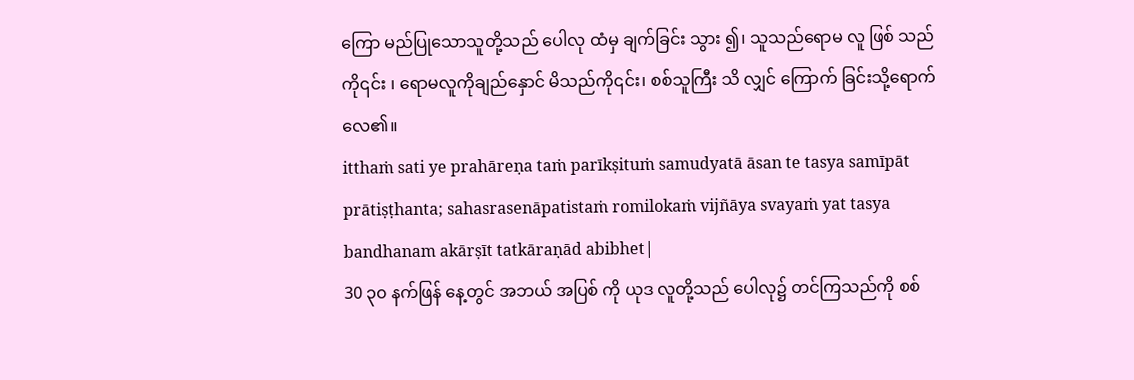ကြော မည်ပြုသောသူတို့သည် ပေါလု ထံမှ ချက်ခြင်း သွား ၍၊ သူသည်ရောမ လူ ဖြစ် သည်ကို၎င်း ၊ ရောမလူကိုချည်နှောင် မိသည်ကို၎င်း၊ စစ်သူကြီး သိ လျှင် ကြောက် ခြင်းသို့ရောက်လေ၏။
itthaṁ sati ye prahāreṇa taṁ parīkṣituṁ samudyatā āsan te tasya samīpāt prātiṣṭhanta; sahasrasenāpatistaṁ romilokaṁ vijñāya svayaṁ yat tasya bandhanam akārṣīt tatkāraṇād abibhet|
30 ၃၀ နက်ဖြန် နေ့တွင် အဘယ် အပြစ် ကို ယုဒ လူတို့သည် ပေါလု၌ တင်ကြသည်ကို စစ်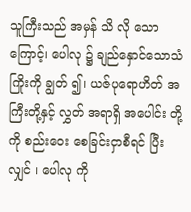သူကြီးသည် အမှန် သိ လို သောကြောင့်၊ ပေါလု ၌ ချည်နှောင်သောသံကြိုးကို ချွတ် ၍၊ ယဇ်ပုရောဟိတ် အကြီးတို့နှင့် လွှတ် အရာရှိ အပေါင်း တို့ကို စည်းဝေး စေခြင်းငှာစီရင် ပြီးလျှင် ၊ ပေါလု ကို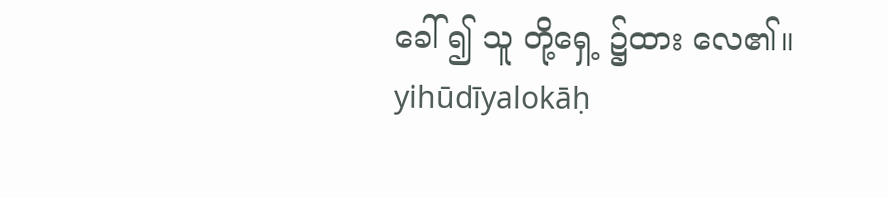ခေါ် ၍ သူ တို့ရှေ့ ၌ထား လေ၏။
yihūdīyalokāḥ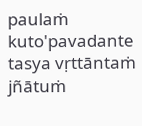paulaṁ kuto'pavadante tasya vṛttāntaṁ jñātuṁ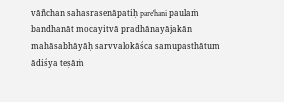vāñchan sahasrasenāpatiḥ pare'hani paulaṁ bandhanāt mocayitvā pradhānayājakān mahāsabhāyāḥ sarvvalokāśca samupasthātum ādiśya teṣāṁ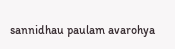sannidhau paulam avarohya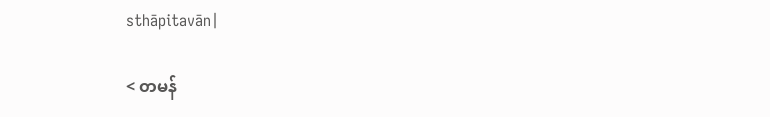sthāpitavān|

< တမန်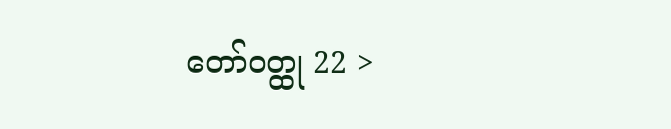တော်ဝတ္ထု 22 >